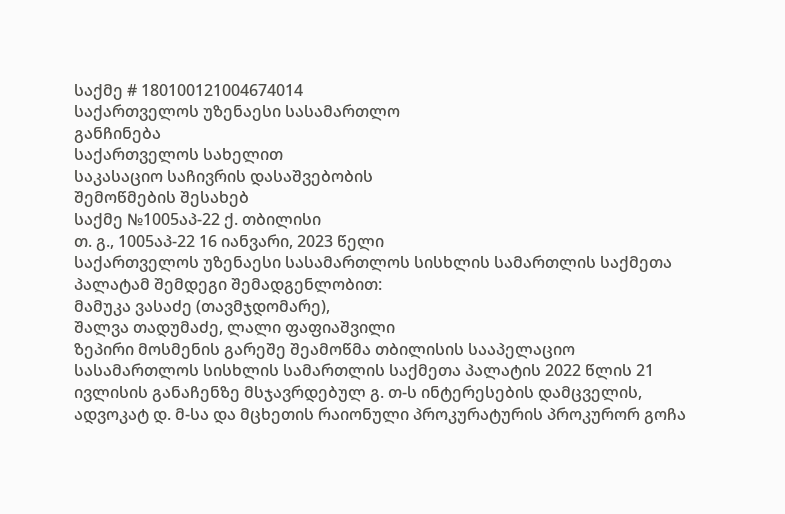საქმე # 180100121004674014
საქართველოს უზენაესი სასამართლო
განჩინება
საქართველოს სახელით
საკასაციო საჩივრის დასაშვებობის
შემოწმების შესახებ
საქმე №1005აპ-22 ქ. თბილისი
თ. გ., 1005აპ-22 16 იანვარი, 2023 წელი
საქართველოს უზენაესი სასამართლოს სისხლის სამართლის საქმეთა პალატამ შემდეგი შემადგენლობით:
მამუკა ვასაძე (თავმჯდომარე),
შალვა თადუმაძე, ლალი ფაფიაშვილი
ზეპირი მოსმენის გარეშე შეამოწმა თბილისის სააპელაციო სასამართლოს სისხლის სამართლის საქმეთა პალატის 2022 წლის 21 ივლისის განაჩენზე მსჯავრდებულ გ. თ-ს ინტერესების დამცველის, ადვოკატ დ. მ-სა და მცხეთის რაიონული პროკურატურის პროკურორ გოჩა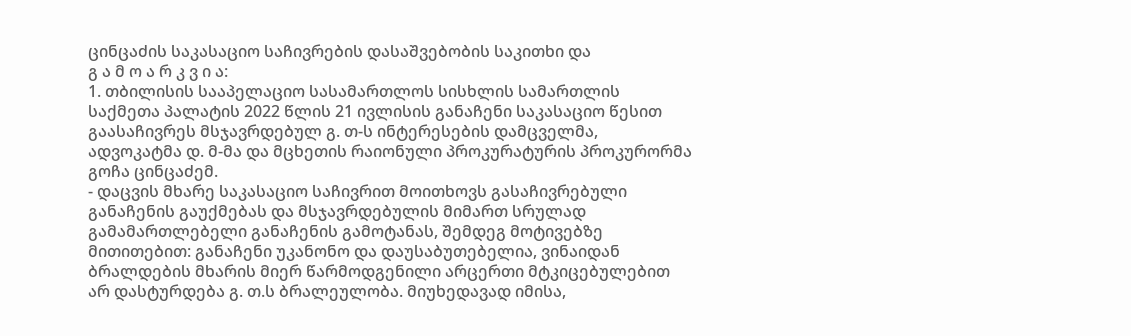ცინცაძის საკასაციო საჩივრების დასაშვებობის საკითხი და
გ ა მ ო ა რ კ ვ ი ა:
1. თბილისის სააპელაციო სასამართლოს სისხლის სამართლის საქმეთა პალატის 2022 წლის 21 ივლისის განაჩენი საკასაციო წესით გაასაჩივრეს მსჯავრდებულ გ. თ-ს ინტერესების დამცველმა, ადვოკატმა დ. მ-მა და მცხეთის რაიონული პროკურატურის პროკურორმა გოჩა ცინცაძემ.
- დაცვის მხარე საკასაციო საჩივრით მოითხოვს გასაჩივრებული განაჩენის გაუქმებას და მსჯავრდებულის მიმართ სრულად გამამართლებელი განაჩენის გამოტანას, შემდეგ მოტივებზე მითითებით: განაჩენი უკანონო და დაუსაბუთებელია, ვინაიდან ბრალდების მხარის მიერ წარმოდგენილი არცერთი მტკიცებულებით არ დასტურდება გ. თ.ს ბრალეულობა. მიუხედავად იმისა,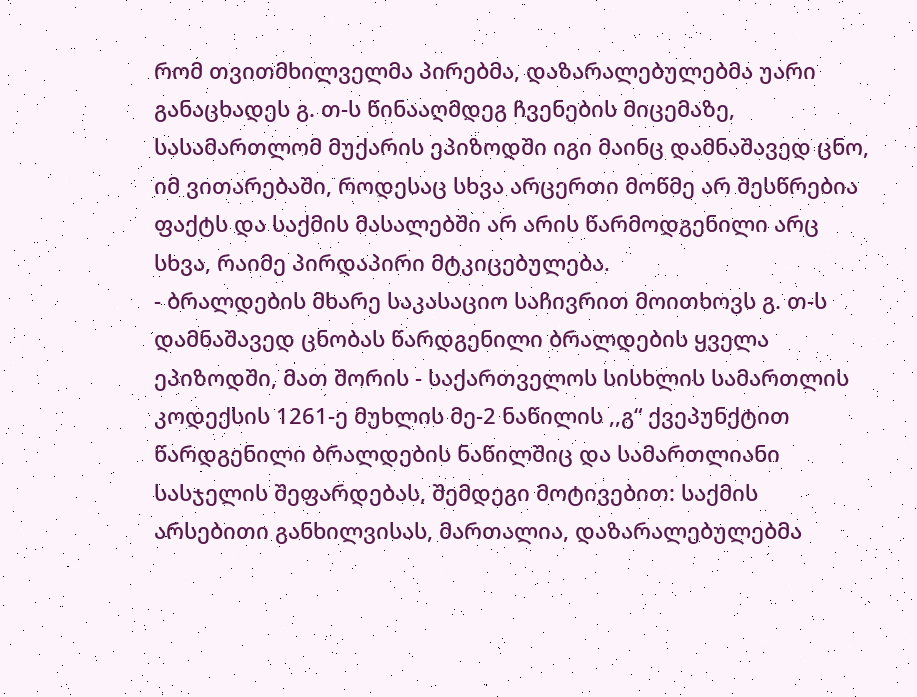რომ თვითმხილველმა პირებმა, დაზარალებულებმა უარი განაცხადეს გ. თ-ს წინააღმდეგ ჩვენების მიცემაზე, სასამართლომ მუქარის ეპიზოდში იგი მაინც დამნაშავედ ცნო, იმ ვითარებაში, როდესაც სხვა არცერთი მოწმე არ შესწრებია ფაქტს და საქმის მასალებში არ არის წარმოდგენილი არც სხვა, რაიმე პირდაპირი მტკიცებულება.
- ბრალდების მხარე საკასაციო საჩივრით მოითხოვს გ. თ-ს დამნაშავედ ცნობას წარდგენილი ბრალდების ყველა ეპიზოდში, მათ შორის - საქართველოს სისხლის სამართლის კოდექსის 1261-ე მუხლის მე-2 ნაწილის ,,გ“ ქვეპუნქტით წარდგენილი ბრალდების ნაწილშიც და სამართლიანი სასჯელის შეფარდებას, შემდეგი მოტივებით: საქმის არსებითი განხილვისას, მართალია, დაზარალებულებმა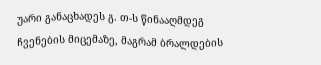უარი განაცხადეს გ. თ-ს წინააღმდეგ ჩვენების მიცემაზე, მაგრამ ბრალდების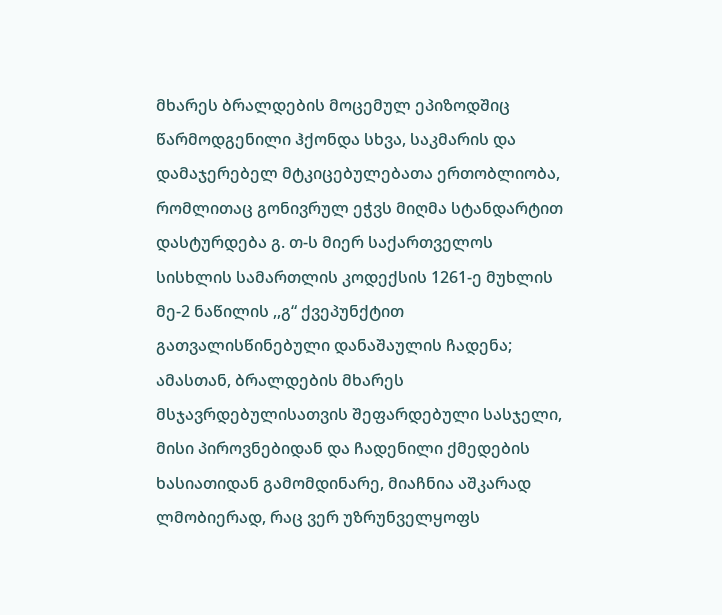მხარეს ბრალდების მოცემულ ეპიზოდშიც წარმოდგენილი ჰქონდა სხვა, საკმარის და დამაჯერებელ მტკიცებულებათა ერთობლიობა, რომლითაც გონივრულ ეჭვს მიღმა სტანდარტით დასტურდება გ. თ-ს მიერ საქართველოს სისხლის სამართლის კოდექსის 1261-ე მუხლის მე-2 ნაწილის ,,გ“ ქვეპუნქტით გათვალისწინებული დანაშაულის ჩადენა; ამასთან, ბრალდების მხარეს მსჯავრდებულისათვის შეფარდებული სასჯელი, მისი პიროვნებიდან და ჩადენილი ქმედების ხასიათიდან გამომდინარე, მიაჩნია აშკარად ლმობიერად, რაც ვერ უზრუნველყოფს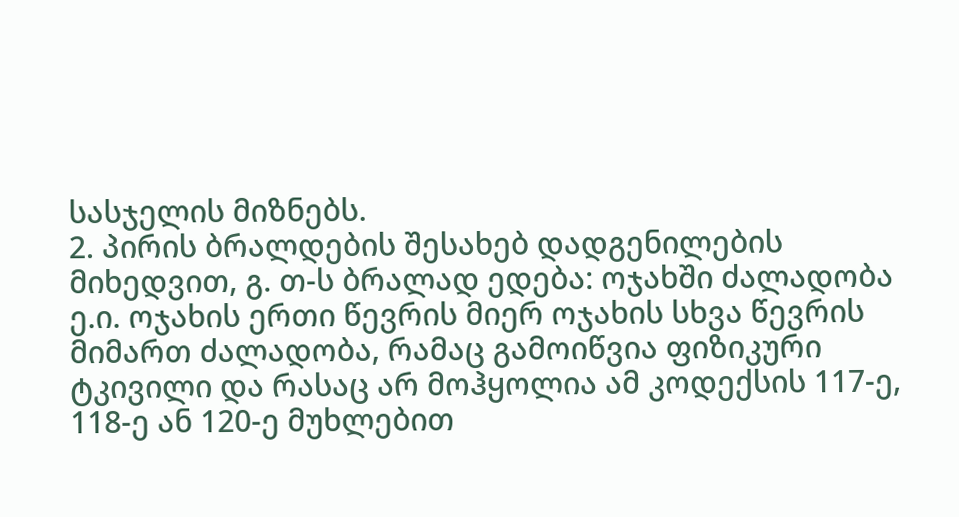სასჯელის მიზნებს.
2. პირის ბრალდების შესახებ დადგენილების მიხედვით, გ. თ-ს ბრალად ედება: ოჯახში ძალადობა ე.ი. ოჯახის ერთი წევრის მიერ ოჯახის სხვა წევრის მიმართ ძალადობა, რამაც გამოიწვია ფიზიკური ტკივილი და რასაც არ მოჰყოლია ამ კოდექსის 117-ე, 118-ე ან 120-ე მუხლებით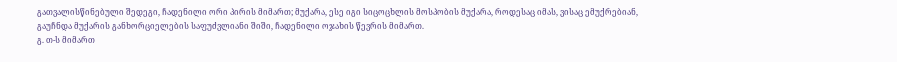გათვალისწინებული შედეგი, ჩადენილი ორი პირის მიმართ; მუქარა, ესე იგი სიცოცხლის მოსპობის მუქარა, როდესაც იმას, ვისაც ემუქრებიან, გაუჩნდა მუქარის განხორციელების საფუძვლიანი შიში, ჩადენილი ოჯახის წევრის მიმართ.
გ. თ-ს მიმართ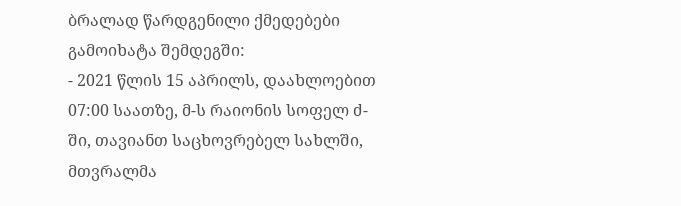ბრალად წარდგენილი ქმედებები გამოიხატა შემდეგში:
- 2021 წლის 15 აპრილს, დაახლოებით 07:00 საათზე, მ-ს რაიონის სოფელ ძ-ში, თავიანთ საცხოვრებელ სახლში, მთვრალმა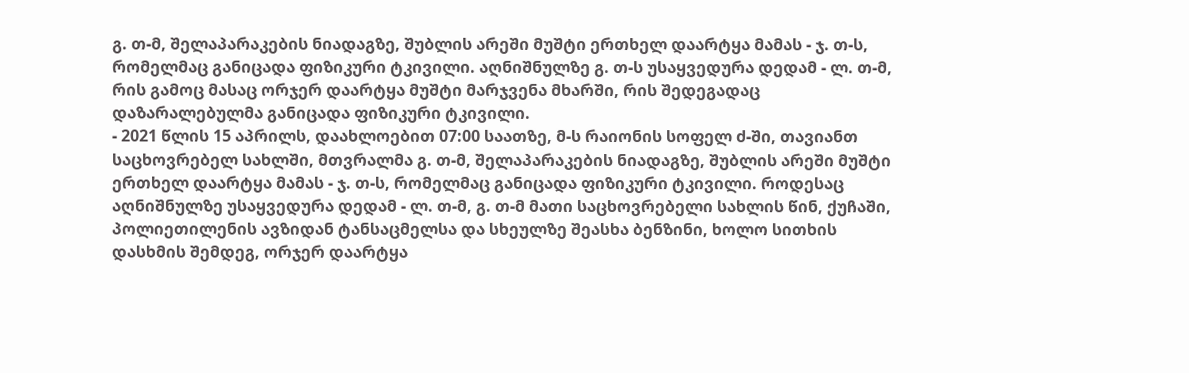გ. თ-მ, შელაპარაკების ნიადაგზე, შუბლის არეში მუშტი ერთხელ დაარტყა მამას - ჯ. თ-ს, რომელმაც განიცადა ფიზიკური ტკივილი. აღნიშნულზე გ. თ-ს უსაყვედურა დედამ - ლ. თ-მ, რის გამოც მასაც ორჯერ დაარტყა მუშტი მარჯვენა მხარში, რის შედეგადაც დაზარალებულმა განიცადა ფიზიკური ტკივილი.
- 2021 წლის 15 აპრილს, დაახლოებით 07:00 საათზე, მ-ს რაიონის სოფელ ძ-ში, თავიანთ საცხოვრებელ სახლში, მთვრალმა გ. თ-მ, შელაპარაკების ნიადაგზე, შუბლის არეში მუშტი ერთხელ დაარტყა მამას - ჯ. თ-ს, რომელმაც განიცადა ფიზიკური ტკივილი. როდესაც აღნიშნულზე უსაყვედურა დედამ - ლ. თ-მ, გ. თ-მ მათი საცხოვრებელი სახლის წინ, ქუჩაში, პოლიეთილენის ავზიდან ტანსაცმელსა და სხეულზე შეასხა ბენზინი, ხოლო სითხის დასხმის შემდეგ, ორჯერ დაარტყა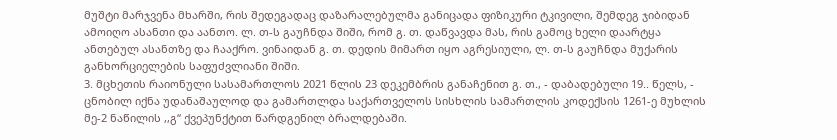მუშტი მარჯვენა მხარში, რის შედეგადაც დაზარალებულმა განიცადა ფიზიკური ტკივილი, შემდეგ ჯიბიდან ამოიღო ასანთი და აანთო. ლ. თ-ს გაუჩნდა შიში, რომ გ. თ. დაწვავდა მას, რის გამოც ხელი დაარტყა ანთებულ ასანთზე და ჩააქრო. ვინაიდან გ. თ. დედის მიმართ იყო აგრესიული, ლ. თ-ს გაუჩნდა მუქარის განხორციელების საფუძვლიანი შიში.
3. მცხეთის რაიონული სასამართლოს 2021 წლის 23 დეკემბრის განაჩენით გ. თ., - დაბადებული 19.. წელს, - ცნობილ იქნა უდანაშაულოდ და გამართლდა საქართველოს სისხლის სამართლის კოდექსის 1261-ე მუხლის მე-2 ნაწილის ,,გ“ ქვეპუნქტით წარდგენილ ბრალდებაში.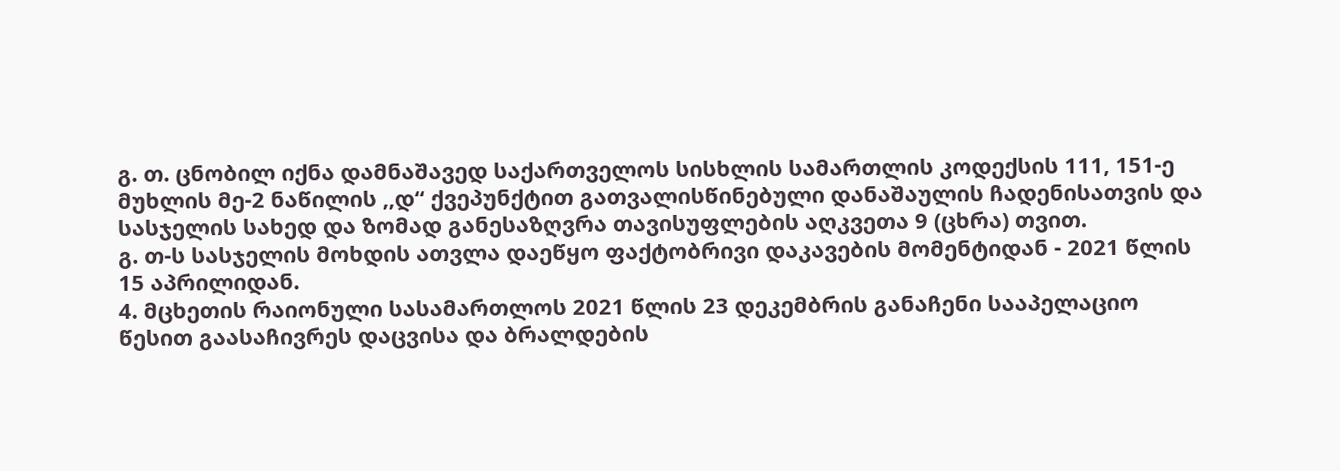გ. თ. ცნობილ იქნა დამნაშავედ საქართველოს სისხლის სამართლის კოდექსის 111, 151-ე მუხლის მე-2 ნაწილის ,,დ“ ქვეპუნქტით გათვალისწინებული დანაშაულის ჩადენისათვის და სასჯელის სახედ და ზომად განესაზღვრა თავისუფლების აღკვეთა 9 (ცხრა) თვით.
გ. თ-ს სასჯელის მოხდის ათვლა დაეწყო ფაქტობრივი დაკავების მომენტიდან - 2021 წლის 15 აპრილიდან.
4. მცხეთის რაიონული სასამართლოს 2021 წლის 23 დეკემბრის განაჩენი სააპელაციო წესით გაასაჩივრეს დაცვისა და ბრალდების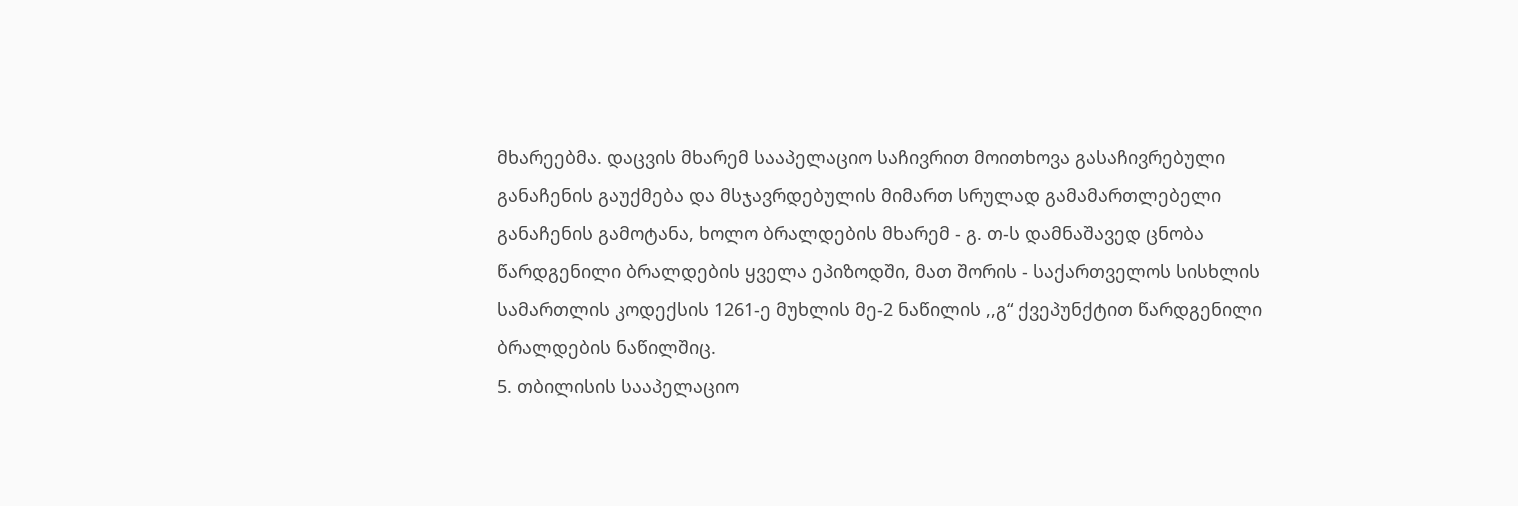მხარეებმა. დაცვის მხარემ სააპელაციო საჩივრით მოითხოვა გასაჩივრებული განაჩენის გაუქმება და მსჯავრდებულის მიმართ სრულად გამამართლებელი განაჩენის გამოტანა, ხოლო ბრალდების მხარემ - გ. თ-ს დამნაშავედ ცნობა წარდგენილი ბრალდების ყველა ეპიზოდში, მათ შორის - საქართველოს სისხლის სამართლის კოდექსის 1261-ე მუხლის მე-2 ნაწილის ,,გ“ ქვეპუნქტით წარდგენილი ბრალდების ნაწილშიც.
5. თბილისის სააპელაციო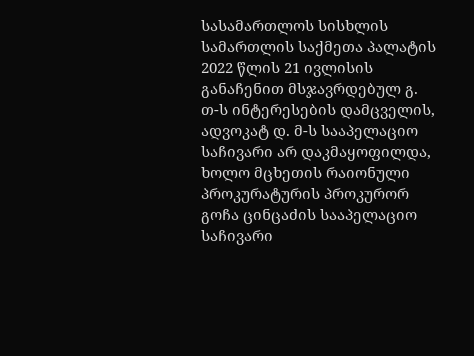სასამართლოს სისხლის სამართლის საქმეთა პალატის 2022 წლის 21 ივლისის განაჩენით მსჯავრდებულ გ. თ-ს ინტერესების დამცველის, ადვოკატ დ. მ-ს სააპელაციო საჩივარი არ დაკმაყოფილდა, ხოლო მცხეთის რაიონული პროკურატურის პროკურორ გოჩა ცინცაძის სააპელაციო საჩივარი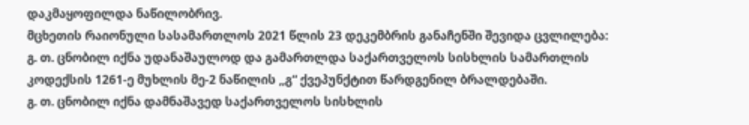დაკმაყოფილდა ნაწილობრივ.
მცხეთის რაიონული სასამართლოს 2021 წლის 23 დეკემბრის განაჩენში შევიდა ცვლილება:
გ. თ. ცნობილ იქნა უდანაშაულოდ და გამართლდა საქართველოს სისხლის სამართლის კოდექსის 1261-ე მუხლის მე-2 ნაწილის ,,გ“ ქვეპუნქტით წარდგენილ ბრალდებაში.
გ. თ. ცნობილ იქნა დამნაშავედ საქართველოს სისხლის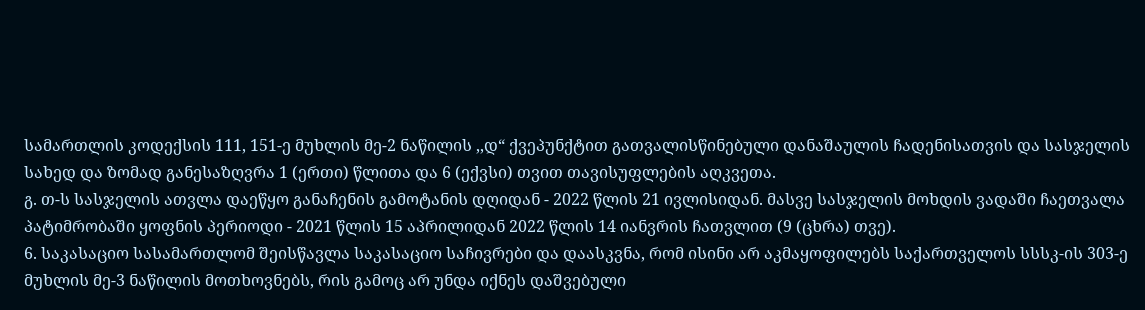სამართლის კოდექსის 111, 151-ე მუხლის მე-2 ნაწილის ,,დ“ ქვეპუნქტით გათვალისწინებული დანაშაულის ჩადენისათვის და სასჯელის სახედ და ზომად განესაზღვრა 1 (ერთი) წლითა და 6 (ექვსი) თვით თავისუფლების აღკვეთა.
გ. თ-ს სასჯელის ათვლა დაეწყო განაჩენის გამოტანის დღიდან - 2022 წლის 21 ივლისიდან. მასვე სასჯელის მოხდის ვადაში ჩაეთვალა პატიმრობაში ყოფნის პერიოდი - 2021 წლის 15 აპრილიდან 2022 წლის 14 იანვრის ჩათვლით (9 (ცხრა) თვე).
6. საკასაციო სასამართლომ შეისწავლა საკასაციო საჩივრები და დაასკვნა, რომ ისინი არ აკმაყოფილებს საქართველოს სსსკ-ის 303-ე მუხლის მე-3 ნაწილის მოთხოვნებს, რის გამოც არ უნდა იქნეს დაშვებული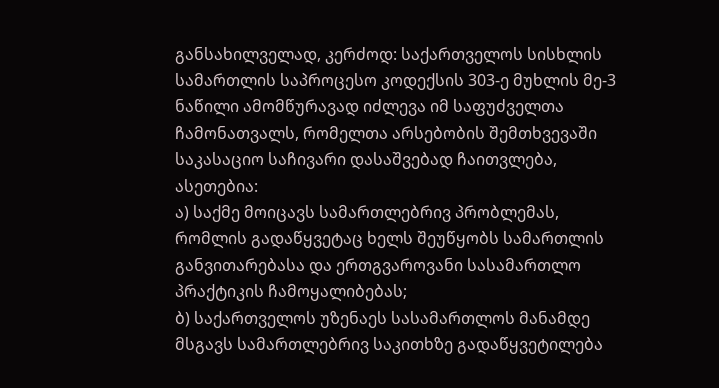განსახილველად, კერძოდ: საქართველოს სისხლის სამართლის საპროცესო კოდექსის 303-ე მუხლის მე-3 ნაწილი ამომწურავად იძლევა იმ საფუძველთა ჩამონათვალს, რომელთა არსებობის შემთხვევაში საკასაციო საჩივარი დასაშვებად ჩაითვლება, ასეთებია:
ა) საქმე მოიცავს სამართლებრივ პრობლემას, რომლის გადაწყვეტაც ხელს შეუწყობს სამართლის განვითარებასა და ერთგვაროვანი სასამართლო პრაქტიკის ჩამოყალიბებას;
ბ) საქართველოს უზენაეს სასამართლოს მანამდე მსგავს სამართლებრივ საკითხზე გადაწყვეტილება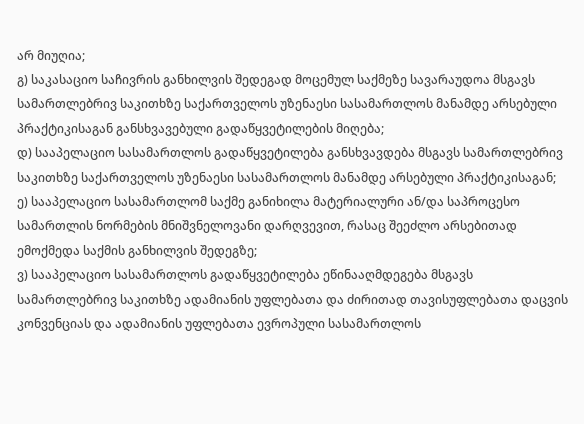არ მიუღია;
გ) საკასაციო საჩივრის განხილვის შედეგად მოცემულ საქმეზე სავარაუდოა მსგავს სამართლებრივ საკითხზე საქართველოს უზენაესი სასამართლოს მანამდე არსებული პრაქტიკისაგან განსხვავებული გადაწყვეტილების მიღება;
დ) სააპელაციო სასამართლოს გადაწყვეტილება განსხვავდება მსგავს სამართლებრივ საკითხზე საქართველოს უზენაესი სასამართლოს მანამდე არსებული პრაქტიკისაგან;
ე) სააპელაციო სასამართლომ საქმე განიხილა მატერიალური ან/და საპროცესო სამართლის ნორმების მნიშვნელოვანი დარღვევით, რასაც შეეძლო არსებითად ემოქმედა საქმის განხილვის შედეგზე;
ვ) სააპელაციო სასამართლოს გადაწყვეტილება ეწინააღმდეგება მსგავს სამართლებრივ საკითხზე ადამიანის უფლებათა და ძირითად თავისუფლებათა დაცვის კონვენციას და ადამიანის უფლებათა ევროპული სასამართლოს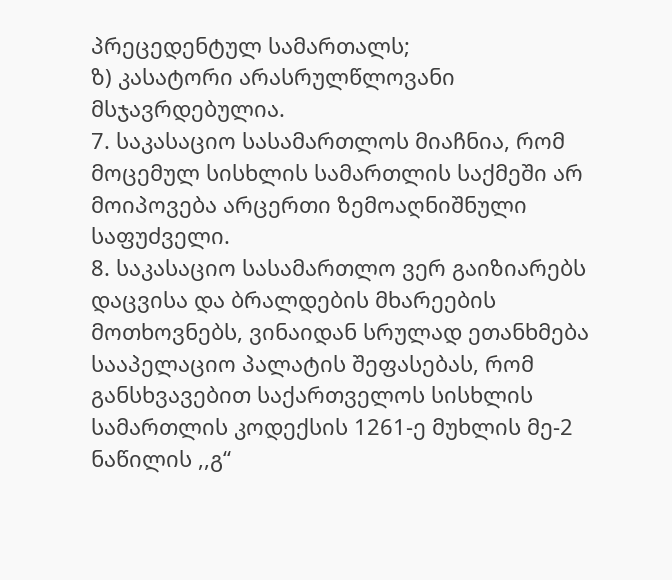პრეცედენტულ სამართალს;
ზ) კასატორი არასრულწლოვანი მსჯავრდებულია.
7. საკასაციო სასამართლოს მიაჩნია, რომ მოცემულ სისხლის სამართლის საქმეში არ მოიპოვება არცერთი ზემოაღნიშნული საფუძველი.
8. საკასაციო სასამართლო ვერ გაიზიარებს დაცვისა და ბრალდების მხარეების მოთხოვნებს, ვინაიდან სრულად ეთანხმება სააპელაციო პალატის შეფასებას, რომ განსხვავებით საქართველოს სისხლის სამართლის კოდექსის 1261-ე მუხლის მე-2 ნაწილის ,,გ“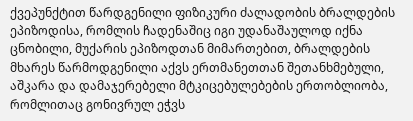ქვეპუნქტით წარდგენილი ფიზიკური ძალადობის ბრალდების ეპიზოდისა, რომლის ჩადენაშიც იგი უდანაშაულოდ იქნა ცნობილი, მუქარის ეპიზოდთან მიმართებით, ბრალდების მხარეს წარმოდგენილი აქვს ერთმანეთთან შეთანხმებული, აშკარა და დამაჯერებელი მტკიცებულებების ერთობლიობა, რომლითაც გონივრულ ეჭვს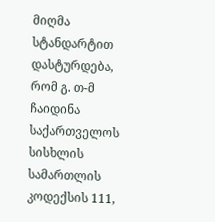მიღმა სტანდარტით დასტურდება, რომ გ. თ-მ ჩაიდინა საქართველოს სისხლის სამართლის კოდექსის 111,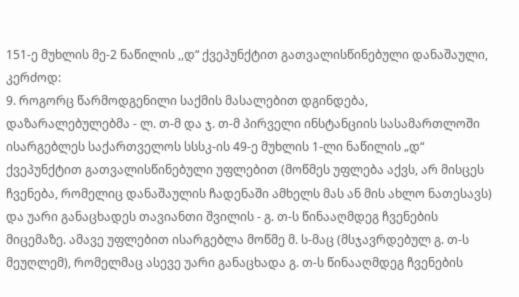151-ე მუხლის მე-2 ნაწილის ,,დ“ ქვეპუნქტით გათვალისწინებული დანაშაული, კერძოდ:
9. როგორც წარმოდგენილი საქმის მასალებით დგინდება, დაზარალებულებმა - ლ. თ-მ და ჯ. თ-მ პირველი ინსტანციის სასამართლოში ისარგებლეს საქართველოს სსსკ-ის 49-ე მუხლის 1-ლი ნაწილის „დ“ ქვეპუნქტით გათვალისწინებული უფლებით (მოწმეს უფლება აქვს, არ მისცეს ჩვენება, რომელიც დანაშაულის ჩადენაში ამხელს მას ან მის ახლო ნათესავს) და უარი განაცხადეს თავიანთი შვილის - გ. თ-ს წინააღმდეგ ჩვენების მიცემაზე. ამავე უფლებით ისარგებლა მოწმე მ. ს-მაც (მსჯავრდებულ გ. თ-ს მეუღლემ), რომელმაც ასევე უარი განაცხადა გ. თ-ს წინააღმდეგ ჩვენების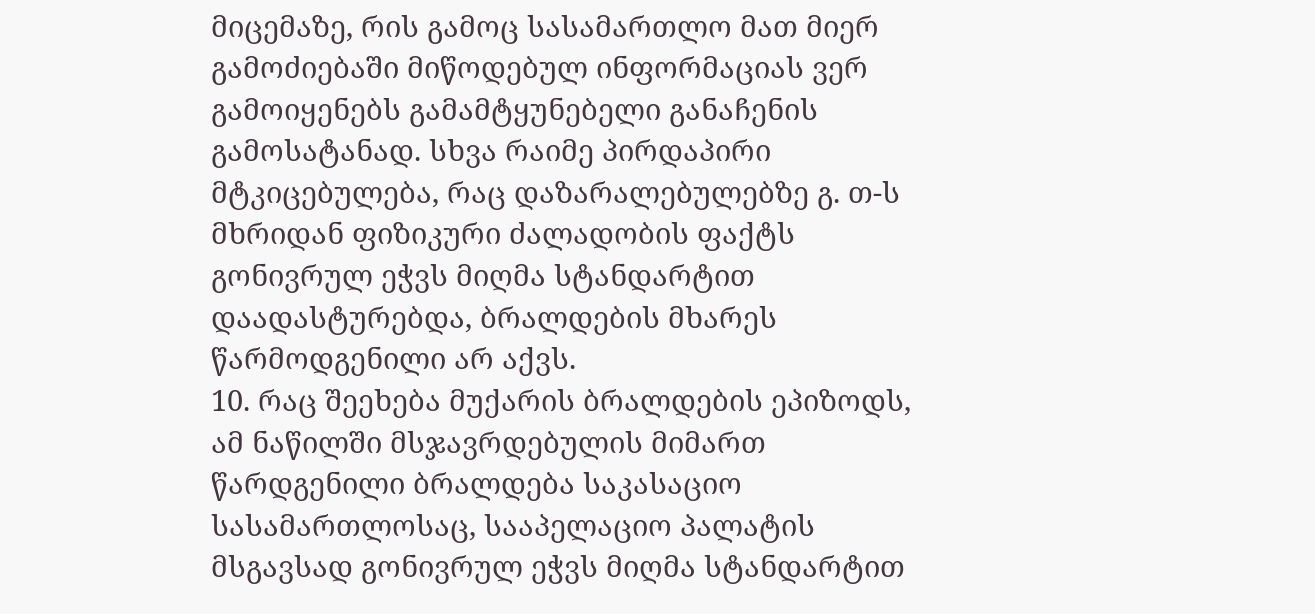მიცემაზე, რის გამოც სასამართლო მათ მიერ გამოძიებაში მიწოდებულ ინფორმაციას ვერ გამოიყენებს გამამტყუნებელი განაჩენის გამოსატანად. სხვა რაიმე პირდაპირი მტკიცებულება, რაც დაზარალებულებზე გ. თ-ს მხრიდან ფიზიკური ძალადობის ფაქტს გონივრულ ეჭვს მიღმა სტანდარტით დაადასტურებდა, ბრალდების მხარეს წარმოდგენილი არ აქვს.
10. რაც შეეხება მუქარის ბრალდების ეპიზოდს, ამ ნაწილში მსჯავრდებულის მიმართ წარდგენილი ბრალდება საკასაციო სასამართლოსაც, სააპელაციო პალატის მსგავსად გონივრულ ეჭვს მიღმა სტანდარტით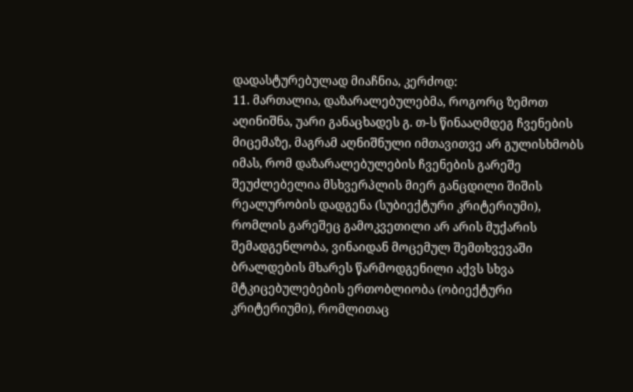დადასტურებულად მიაჩნია, კერძოდ:
11. მართალია, დაზარალებულებმა, როგორც ზემოთ აღინიშნა, უარი განაცხადეს გ. თ-ს წინააღმდეგ ჩვენების მიცემაზე, მაგრამ აღნიშნული იმთავითვე არ გულისხმობს იმას, რომ დაზარალებულების ჩვენების გარეშე შეუძლებელია მსხვერპლის მიერ განცდილი შიშის რეალურობის დადგენა (სუბიექტური კრიტერიუმი), რომლის გარეშეც გამოკვეთილი არ არის მუქარის შემადგენლობა, ვინაიდან მოცემულ შემთხვევაში ბრალდების მხარეს წარმოდგენილი აქვს სხვა მტკიცებულებების ერთობლიობა (ობიექტური კრიტერიუმი), რომლითაც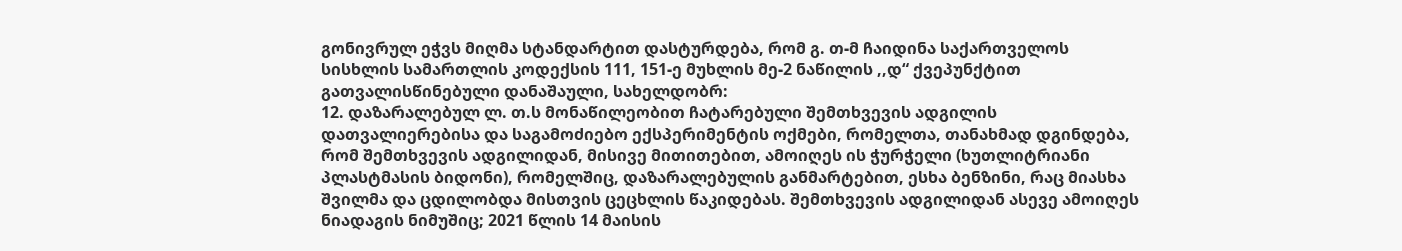გონივრულ ეჭვს მიღმა სტანდარტით დასტურდება, რომ გ. თ-მ ჩაიდინა საქართველოს სისხლის სამართლის კოდექსის 111, 151-ე მუხლის მე-2 ნაწილის ,,დ“ ქვეპუნქტით გათვალისწინებული დანაშაული, სახელდობრ:
12. დაზარალებულ ლ. თ.ს მონაწილეობით ჩატარებული შემთხვევის ადგილის დათვალიერებისა და საგამოძიებო ექსპერიმენტის ოქმები, რომელთა, თანახმად დგინდება, რომ შემთხვევის ადგილიდან, მისივე მითითებით, ამოიღეს ის ჭურჭელი (ხუთლიტრიანი პლასტმასის ბიდონი), რომელშიც, დაზარალებულის განმარტებით, ესხა ბენზინი, რაც მიასხა შვილმა და ცდილობდა მისთვის ცეცხლის წაკიდებას. შემთხვევის ადგილიდან ასევე ამოიღეს ნიადაგის ნიმუშიც; 2021 წლის 14 მაისის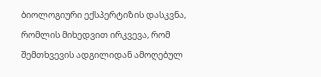ბიოლოგიური ექსპერტიზის დასკვნა, რომლის მიხედვით ირკვევა, რომ შემთხვევის ადგილიდან ამოღებულ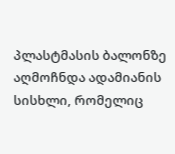პლასტმასის ბალონზე აღმოჩნდა ადამიანის სისხლი, რომელიც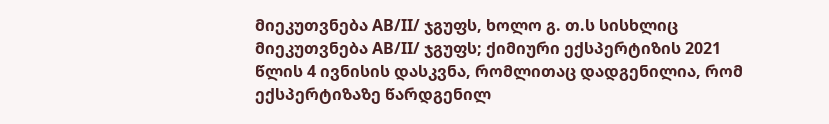მიეკუთვნება AB/II/ ჯგუფს, ხოლო გ. თ.ს სისხლიც მიეკუთვნება AB/II/ ჯგუფს; ქიმიური ექსპერტიზის 2021 წლის 4 ივნისის დასკვნა, რომლითაც დადგენილია, რომ ექსპერტიზაზე წარდგენილ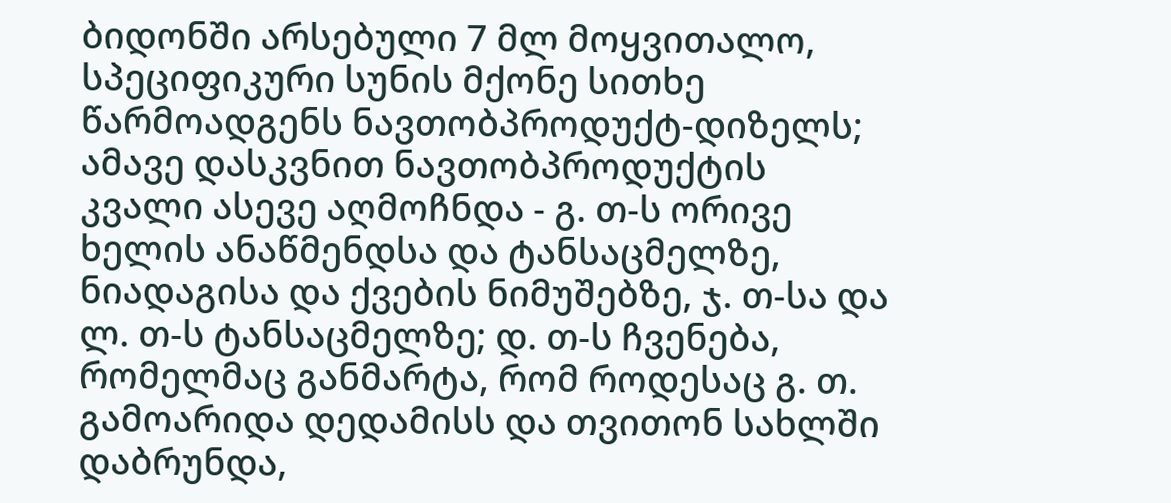ბიდონში არსებული 7 მლ მოყვითალო, სპეციფიკური სუნის მქონე სითხე წარმოადგენს ნავთობპროდუქტ-დიზელს; ამავე დასკვნით ნავთობპროდუქტის კვალი ასევე აღმოჩნდა - გ. თ-ს ორივე ხელის ანაწმენდსა და ტანსაცმელზე, ნიადაგისა და ქვების ნიმუშებზე, ჯ. თ-სა და ლ. თ-ს ტანსაცმელზე; დ. თ-ს ჩვენება, რომელმაც განმარტა, რომ როდესაც გ. თ. გამოარიდა დედამისს და თვითონ სახლში დაბრუნდა,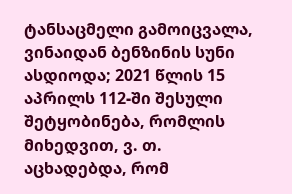ტანსაცმელი გამოიცვალა, ვინაიდან ბენზინის სუნი ასდიოდა; 2021 წლის 15 აპრილს 112-ში შესული შეტყობინება, რომლის მიხედვით, ვ. თ. აცხადებდა, რომ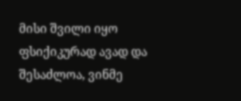მისი შვილი იყო ფსიქიკურად ავად და შესაძლოა, ვინმე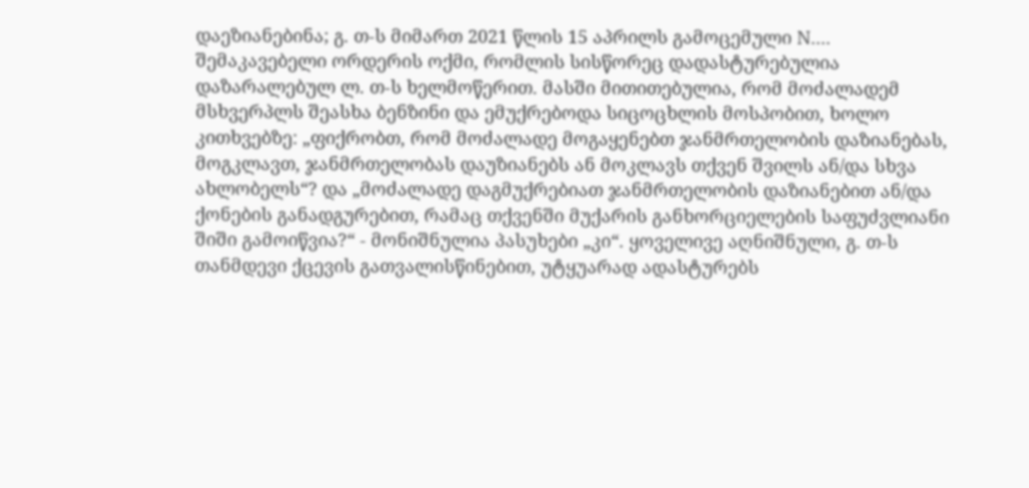დაეზიანებინა; გ. თ-ს მიმართ 2021 წლის 15 აპრილს გამოცემული N.... შემაკავებელი ორდერის ოქმი, რომლის სისწორეც დადასტურებულია დაზარალებულ ლ. თ-ს ხელმოწერით. მასში მითითებულია, რომ მოძალადემ მსხვერპლს შეასხა ბენზინი და ემუქრებოდა სიცოცხლის მოსპობით, ხოლო კითხვებზე: „ფიქრობთ, რომ მოძალადე მოგაყენებთ ჯანმრთელობის დაზიანებას, მოგკლავთ, ჯანმრთელობას დაუზიანებს ან მოკლავს თქვენ შვილს ან/და სხვა ახლობელს“? და „მოძალადე დაგმუქრებიათ ჯანმრთელობის დაზიანებით ან/და ქონების განადგურებით, რამაც თქვენში მუქარის განხორციელების საფუძვლიანი შიში გამოიწვია?“ - მონიშნულია პასუხები „კი“. ყოველივე აღნიშნული, გ. თ-ს თანმდევი ქცევის გათვალისწინებით, უტყუარად ადასტურებს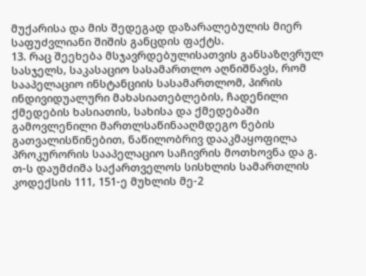მუქარისა და მის შედეგად დაზარალებულის მიერ საფუძვლიანი შიშის განცდის ფაქტს.
13. რაც შეეხება მსჯავრდებულისათვის განსაზღვრულ სასჯელს, საკასაციო სასამართლო აღნიშნავს, რომ სააპელაციო ინსტანციის სასამართლომ, პირის ინდივიდუალური მახასიათებლების, ჩადენილი ქმედების ხასიათის, სახისა და ქმედებაში გამოვლენილი მართლსაწინააღმდეგო ნების გათვალისწინებით, ნაწილობრივ დააკმაყოფილა პროკურორის სააპელაციო საჩივრის მოთხოვნა და გ. თ-ს დაუმძიმა საქართველოს სისხლის სამართლის კოდექსის 111, 151-ე მუხლის მე-2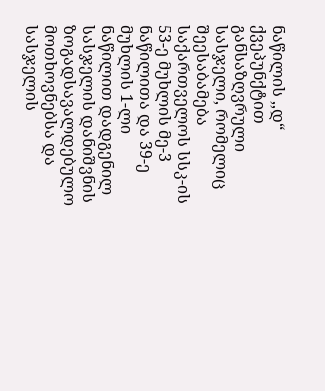ნაწილის ,,დ“ ქვეპუნქტით განსაზღვრული სასჯელი, რომელიც შეესაბამება საქართველოს სსკ-ის 53-ე მუხლის მე-3 ნაწილითა და 39-ე მუხლის 1-ლი ნაწილით დადგენილ სასჯელის დანიშვნის ზოგადსავალდებულო მოთხოვნებსა და სასჯელის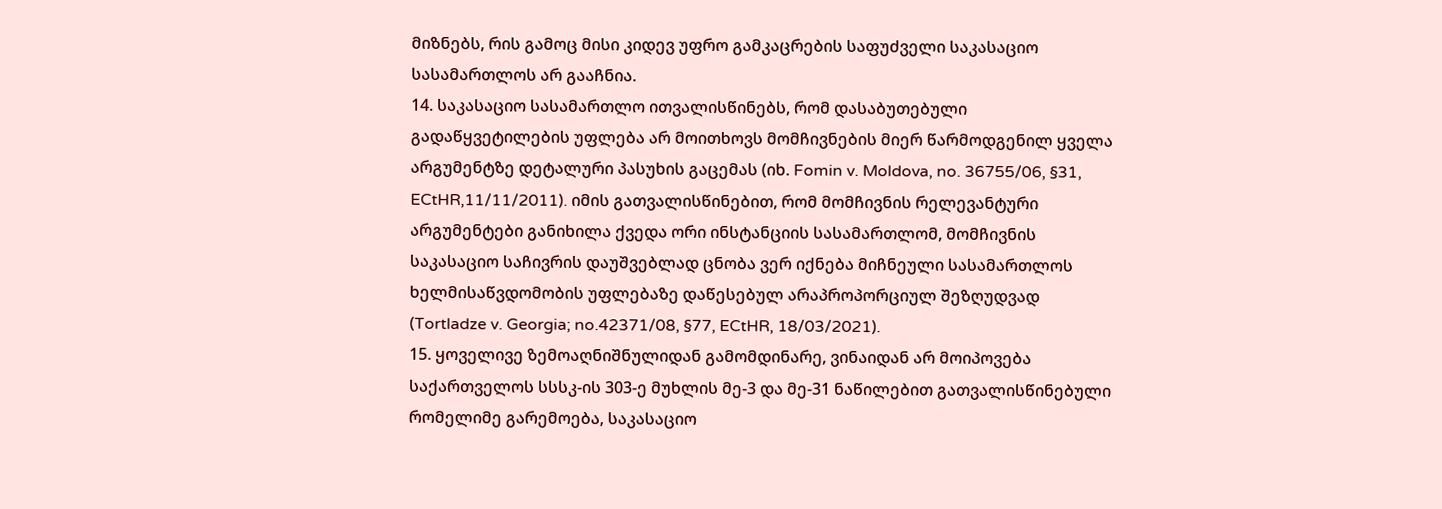მიზნებს, რის გამოც მისი კიდევ უფრო გამკაცრების საფუძველი საკასაციო სასამართლოს არ გააჩნია.
14. საკასაციო სასამართლო ითვალისწინებს, რომ დასაბუთებული გადაწყვეტილების უფლება არ მოითხოვს მომჩივნების მიერ წარმოდგენილ ყველა არგუმენტზე დეტალური პასუხის გაცემას (იხ. Fomin v. Moldova, no. 36755/06, §31, ECtHR,11/11/2011). იმის გათვალისწინებით, რომ მომჩივნის რელევანტური არგუმენტები განიხილა ქვედა ორი ინსტანციის სასამართლომ, მომჩივნის საკასაციო საჩივრის დაუშვებლად ცნობა ვერ იქნება მიჩნეული სასამართლოს ხელმისაწვდომობის უფლებაზე დაწესებულ არაპროპორციულ შეზღუდვად (Tortladze v. Georgia; no.42371/08, §77, ECtHR, 18/03/2021).
15. ყოველივე ზემოაღნიშნულიდან გამომდინარე, ვინაიდან არ მოიპოვება საქართველოს სსსკ-ის 303-ე მუხლის მე-3 და მე-31 ნაწილებით გათვალისწინებული რომელიმე გარემოება, საკასაციო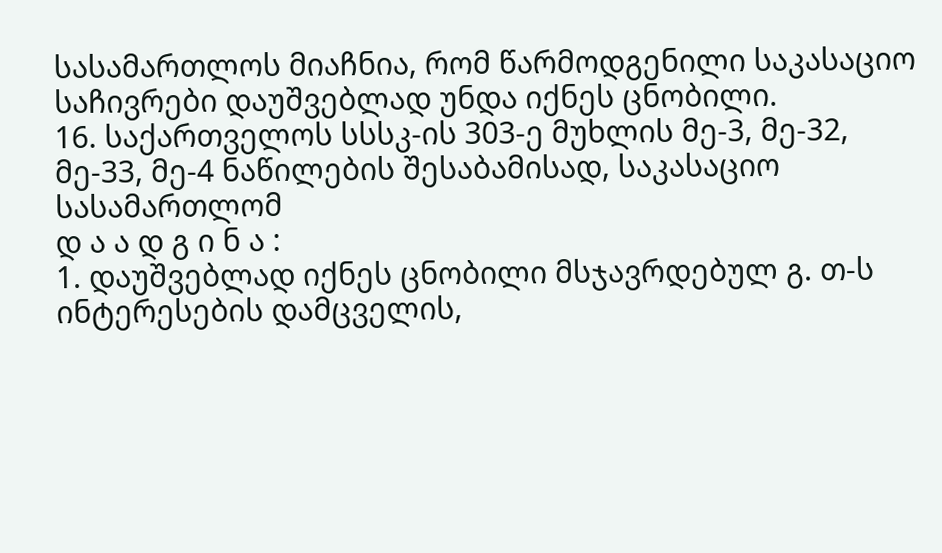სასამართლოს მიაჩნია, რომ წარმოდგენილი საკასაციო საჩივრები დაუშვებლად უნდა იქნეს ცნობილი.
16. საქართველოს სსსკ-ის 303-ე მუხლის მე-3, მე-32, მე-33, მე-4 ნაწილების შესაბამისად, საკასაციო სასამართლომ
დ ა ა დ გ ი ნ ა :
1. დაუშვებლად იქნეს ცნობილი მსჯავრდებულ გ. თ-ს ინტერესების დამცველის,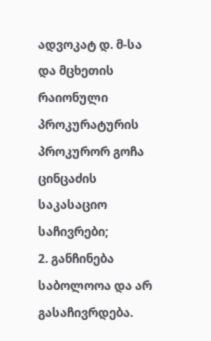ადვოკატ დ. მ-სა და მცხეთის რაიონული პროკურატურის პროკურორ გოჩა ცინცაძის საკასაციო საჩივრები;
2. განჩინება საბოლოოა და არ გასაჩივრდება.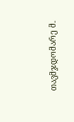თავმჯდომარე მ.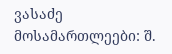ვასაძე
მოსამართლეები: შ.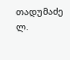თადუმაძე
ლ.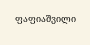ფაფიაშვილი